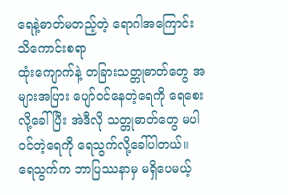ရေနဲ့ဓာတ်မတည့်တဲ့ ရောဂါအကြောင်း သိကောင်းစရာ
ထုံးကျောက်နဲ့ တခြားသတ္တုဓာတ်တွေ အများအပြား ပျော်ဝင်နေတဲ့ရေကို ရေစေးလို့ခေါ်ပြီး အဲဒီလို သတ္တုဓာတ်တွေ မပါဝင်တဲ့ရေကို ရေသွက်လို့ခေါ်ပါတယ်။ ရေသွက်က ဘာပြဿနာမှ မရှိပေမယ့်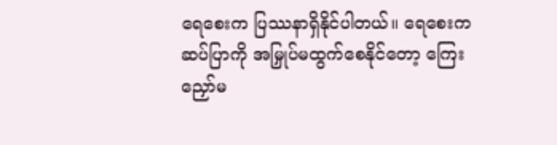ရေစေးက ပြဿနာရှိနိုင်ပါတယ်။ ရေစေးက ဆပ်ပြာကို အမြှုပ်မထွက်စေနိုင်တော့ ကြေးညှော်မ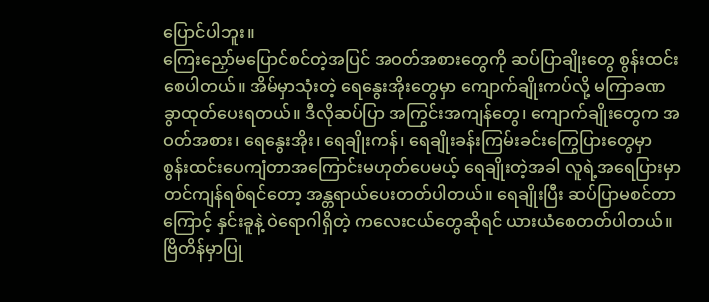ပြောင်ပါဘူး။
ကြေးညှော်မပြောင်စင်တဲ့အပြင် အဝတ်အစားတွေကို ဆပ်ပြာချိုးတွေ စွန်းထင်းစေပါတယ်။ အိမ်မှာသုံးတဲ့ ရေနွေးအိုးတွေမှာ ကျောက်ချိုးကပ်လို့ မကြာခဏခွာထုတ်ပေးရတယ်။ ဒီလိုဆပ်ပြာ အကြွင်းအကျန်တွေ၊ ကျောက်ချိုးတွေက အဝတ်အစား၊ ရေနွေးအိုး၊ ရေချိုးကန်၊ ရေချိုးခန်းကြမ်းခင်းကြွေပြားတွေမှာ စွန်းထင်းပေကျံတာအကြောင်းမဟုတ်ပေမယ့် ရေချိုးတဲ့အခါ လူရဲ့အရေပြားမှာ တင်ကျန်ရစ်ရင်တော့ အန္တရာယ်ပေးတတ်ပါတယ်။ ရေချိုးပြီး ဆပ်ပြာမစင်တာကြောင့် နှင်းခူနဲ့ ဝဲရောဂါရှိတဲ့ ကလေးငယ်တွေဆိုရင် ယားယံစေတတ်ပါတယ်။
ဗြိတိန်မှာပြု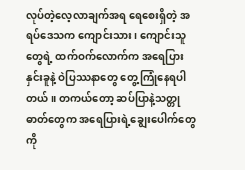လုပ်တဲ့လေ့လာချက်အရ ရေစေးရှိတဲ့ အရပ်ဒေသက ကျောင်းသား၊ ကျောင်းသူတွေရဲ့ ထက်ဝက်လောက်က အရေပြားနှင်းခူနဲ့ ဝဲပြဿနာတွေ တွေ့ကြုံနေရပါတယ်။ တကယ်တော့ ဆပ်ပြာနဲ့သတ္တုဓာတ်တွေက အရေပြားရဲ့ချွေးပေါက်တွေကို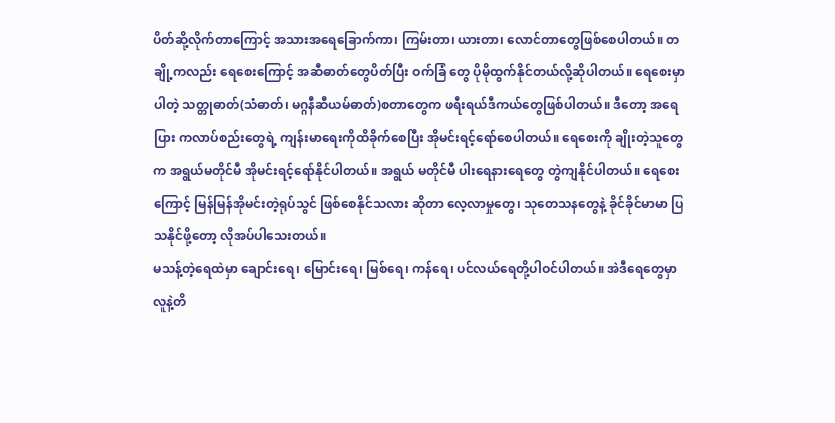ပိတ်ဆို့လိုက်တာကြောင့် အသားအရေခြောက်ကာ၊ ကြမ်းတာ၊ ယားတာ၊ လောင်တာတွေဖြစ်စေပါတယ်။ တချို့ကလည်း ရေစေးကြောင့် အဆီဓာတ်တွေပိတ်ပြီး ဝက်ခြံ တွေ ပိုမိုထွက်နိုင်တယ်လို့ဆိုပါတယ်။ ရေစေးမှာပါတဲ့ သတ္တုဓာတ်(သံဓာတ်၊ မဂ္ဂနီဆီယမ်ဓာတ်)စတာတွေက ဖရီးရယ်ဒီကယ်တွေဖြစ်ပါတယ်။ ဒီတော့ အရေပြား ကလာပ်စည်းတွေရဲ့ ကျန်းမာရေးကိုထိခိုက်စေပြီး အိုမင်းရင့်ရော်စေပါတယ်။ ရေစေးကို ချိုးတဲ့သူတွေက အရွယ်မတိုင်မီ အိုမင်းရင့်ရော်နိုင်ပါတယ်။ အရွယ် မတိုင်မီ ပါးရေနားရေတွေ တွဲကျနိုင်ပါတယ်။ ရေစေးကြောင့် မြန်မြန်အိုမင်းတဲ့ရုပ်သွင် ဖြစ်စေနိုင်သလား ဆိုတာ လေ့လာမှုတွေ၊ သုတေသနတွေနဲ့ ခိုင်ခိုင်မာမာ ပြသနိုင်ဖို့တော့ လိုအပ်ပါသေးတယ်။
မသန့်တဲ့ရေထဲမှာ ချောင်းရေ၊ မြောင်းရေ၊ မြစ်ရေ၊ ကန်ရေ၊ ပင်လယ်ရေတို့ပါဝင်ပါတယ်။ အဲဒီရေတွေမှာ လူနဲ့တိ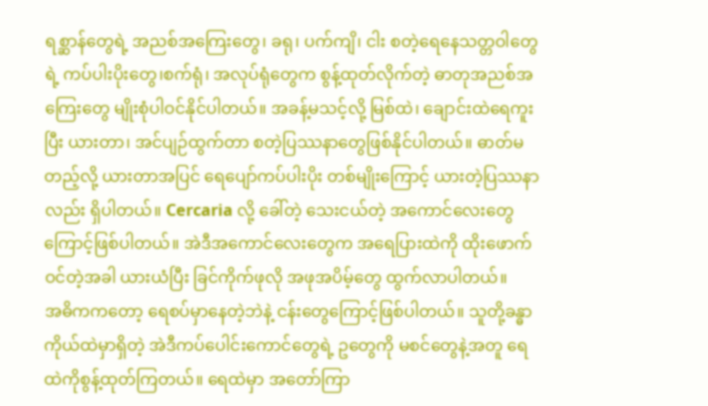ရစ္ဆာန်တွေရဲ့ အညစ်အကြေးတွေ၊ ခရု၊ ပက်ကျိ၊ ငါး စတဲ့ရေနေသတ္တဝါတွေရဲ့ ကပ်ပါးပိုးတွေ၊စက်ရုံ၊ အလုပ်ရုံတွေက စွန့်ထုတ်လိုက်တဲ့ ဓာတုအညစ်အကြေးတွေ မျိုးစုံပါဝင်နိုင်ပါတယ်။ အခန့်မသင့်လို့ မြစ်ထဲ၊ ချောင်းထဲရေကူးပြီး ယားတာ၊ အင်ပျဉ်ထွက်တာ စတဲ့ပြဿနာတွေဖြစ်နိုင်ပါတယ်။ ဓာတ်မတည့်လို့ ယားတာအပြင် ရေပျော်ကပ်ပါးပိုး တစ်မျိုးကြောင့် ယားတဲ့ပြဿနာလည်း ရှိပါတယ်။ Cercaria လို့ ခေါ်တဲ့ သေးငယ်တဲ့ အကောင်လေးတွေကြောင့်ဖြစ်ပါတယ်။ အဲဒီအကောင်လေးတွေက အရေပြားထဲကို ထိုးဖောက်ဝင်တဲ့အခါ ယားယံပြီး ခြင်ကိုက်ဖုလို အဖုအပိမ့်တွေ ထွက်လာပါတယ်။
အဓိကကတော့ ရေစပ်မှာနေတဲ့ဘဲနဲ့ ငန်းတွေကြောင့်ဖြစ်ပါတယ်။ သူတို့ခန္ဓာကိုယ်ထဲမှာရှိတဲ့ အဲဒီကပ်ပေါင်းကောင်တွေရဲ့ ဥတွေကို မစင်တွေနဲ့အတူ ရေထဲကိုစွန့်ထုတ်ကြတယ်။ ရေထဲမှာ အတော်ကြာ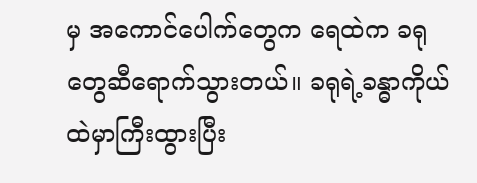မှ အကောင်ပေါက်တွေက ရေထဲက ခရုတွေဆီရောက်သွားတယ်။ ခရုရဲ့ခန္ဓာကိုယ်ထဲမှာကြီးထွားပြီး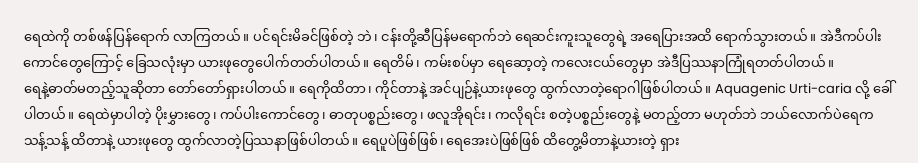ရေထဲကို တစ်ဖန်ပြန်ရောက် လာကြတယ်။ ပင်ရင်းမိခင်ဖြစ်တဲ့ ဘဲ၊ ငန်းတို့ဆီပြန်မရောက်ဘဲ ရေဆင်းကူးသူတွေရဲ့ အရေပြားအထိ ရောက်သွားတယ်။ အဲဒီကပ်ပါးကောင်တွေကြောင့် ခြေသလုံးမှာ ယားဖုတွေပေါက်တတ်ပါတယ်။ ရေတိမ်၊ ကမ်းစပ်မှာ ရေဆော့တဲ့ ကလေးငယ်တွေမှာ အဲဒီပြဿနာကြုံရတတ်ပါတယ်။
ရေနဲ့ဓာတ်မတည့်သူဆိုတာ တော်တော်ရှားပါတယ်။ ရေကိုထိတာ၊ ကိုင်တာနဲ့ အင်ပျဉ်နဲ့ယားဖုတွေ ထွက်လာတဲ့ရောဂါဖြစ်ပါတယ်။ Aquagenic Urti-caria လို့ ခေါ်ပါတယ်။ ရေထဲမှာပါတဲ့ ပိုးမွှားတွေ၊ ကပ်ပါးကောင်တွေ၊ ဓာတုပစ္စည်းတွေ၊ ဖလူအိုရင်း၊ ကလိုရင်း စတဲ့ပစ္စည်းတွေနဲ့ မတည့်တာ မဟုတ်ဘဲ ဘယ်လောက်ပဲရေက သန့်သန့် ထိတာနဲ့ ယားဖုတွေ ထွက်လာတဲ့ပြဿနာဖြစ်ပါတယ်။ ရေပူပဲဖြစ်ဖြစ်၊ ရေအေးပဲဖြစ်ဖြစ် ထိတွေ့မိတာနဲ့ယားတဲ့ ရှား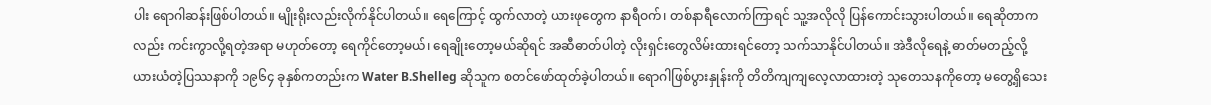ပါး ရောဂါဆန်းဖြစ်ပါတယ်။ မျိုးရိုးလည်းလိုက်နိုင်ပါတယ်။ ရေကြောင့် ထွက်လာတဲ့ ယားဖုတွေက နာရီဝက်၊ တစ်နာရီလောက်ကြာရင် သူ့အလိုလို ပြန်ကောင်းသွားပါတယ်။ ရေဆိုတာကလည်း ကင်းကွာလို့ရတဲ့အရာ မဟုတ်တော့ ရေကိုင်တော့မယ်၊ ရေချိုးတော့မယ်ဆိုရင် အဆီဓာတ်ပါတဲ့ လိုးရှင်းတွေလိမ်းထားရင်တော့ သက်သာနိုင်ပါတယ်။ အဲဒီလိုရေနဲ့ ဓာတ်မတည့်လို့ ယားယံတဲ့ပြဿနာကို ၁၉၆၄ ခုနှစ်ကတည်းက Water B.Shelleg ဆိုသူက စတင်ဖော်ထုတ်ခဲ့ပါတယ်။ ရောဂါဖြစ်ပွားနှုန်းကို တိတိကျကျလေ့လာထားတဲ့ သုတေသနကိုတော့ မတွေ့ရှိသေး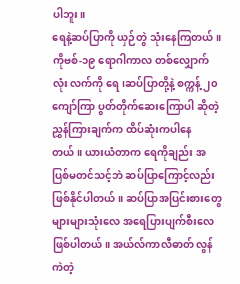ပါဘူး။
ရေနဲ့ဆပ်ပြာကို ယှဉ်တွဲ သုံးနေကြတယ်။ ကိုဗစ်-၁၉ ရောဂါကာလ တစ်လျှောက်လုံး လက်ကို ရေ၊ဆပ်ပြာတို့နဲ့ စက္ကန့် ၂၀ ကျော်ကြာ ပွတ်တိုက်ဆေးကြောပါ ဆိုတဲ့ညွှန်ကြားချက်က ထိပ်ဆုံးကပါနေတယ်။ ယားယံတာက ရေကိုချည်း အပြစ်မတင်သင့်ဘဲ ဆပ်ပြာကြောင့်လည်း ဖြစ်နိုင်ပါတယ်။ ဆပ်ပြာအပြင်းစားတွေ များများသုံးလေ အရေပြားပျက်စီးလေဖြစ်ပါတယ်။ အယ်လ်ကာလီဓာတ် လွန်ကဲတဲ့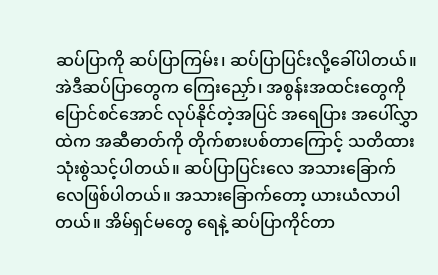ဆပ်ပြာကို ဆပ်ပြာကြမ်း၊ ဆပ်ပြာပြင်းလို့ခေါ်ပါတယ်။ အဲဒီဆပ်ပြာတွေက ကြေးညှော်၊ အစွန်းအထင်းတွေကို ပြောင်စင်အောင် လုပ်နိုင်တဲ့အပြင် အရေပြား အပေါ်လွှာထဲက အဆီဓာတ်ကို တိုက်စားပစ်တာကြောင့် သတိထား သုံးစွဲသင့်ပါတယ်။ ဆပ်ပြာပြင်းလေ အသားခြောက်လေဖြစ်ပါတယ်။ အသားခြောက်တော့ ယားယံလာပါတယ်။ အိမ်ရှင်မတွေ ရေနဲ့ ဆပ်ပြာကိုင်တာ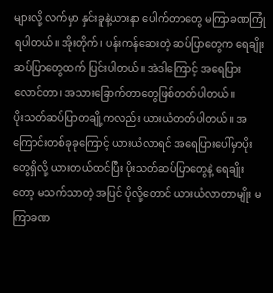များလို့ လက်မှာ နှင်းခူနဲ့ယားနာ ပေါက်တာတွေ မကြာခဏကြုံရပါတယ်။ အိုးတိုက်၊ ပန်းကန်ဆေးတဲ့ ဆပ်ပြာတွေက ရေချိုးဆပ်ပြာတွေထက် ပြင်းပါတယ်။ အဲဒါကြောင့် အရေပြားလောင်တာ၊ အသားခြောက်တာတွေဖြစ်တတ်ပါတယ်။
ပိုးသတ်ဆပ်ပြာတချို့ကလည်း ယားယံတတ်ပါတယ်။ အကြောင်းတစ်ခုခုကြောင့် ယားယံလာရင် အရေပြားပေါ်မှာပိုးတွေရှိလို့ ယားတယ်ထင်ပြီး ပိုးသတ်ဆပ်ပြာတွေနဲ့ ရေချိုးတော့ မသက်သာတဲ့ အပြင် ပိုလို့တောင် ယားယံလာတာမျိုး မကြာခဏ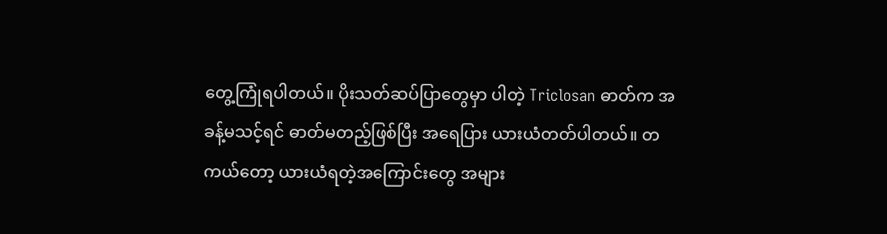တွေ့ကြုံရပါတယ်။ ပိုးသတ်ဆပ်ပြာတွေမှာ ပါတဲ့ Triclosan ဓာတ်က အခန့်မသင့်ရင် ဓာတ်မတည့်ဖြစ်ပြီး အရေပြား ယားယံတတ်ပါတယ်။ တကယ်တော့ ယားယံရတဲ့အကြောင်းတွေ အများ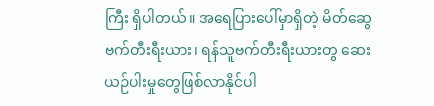ကြီး ရှိပါတယ်။ အရေပြားပေါ်မှာရှိတဲ့ မိတ်ဆွေဗက်တီးရီးယား၊ ရန်သူဗက်တီးရီးယားတွ ဆေးယဉ်ပါးမှုတွေဖြစ်လာနိုင်ပါ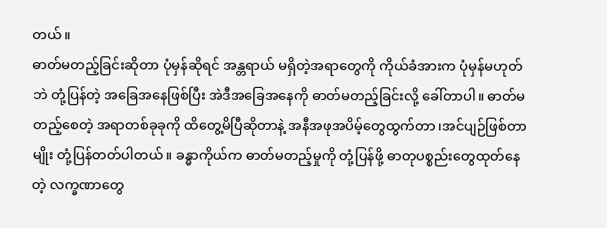တယ်။
ဓာတ်မတည့်ခြင်းဆိုတာ ပုံမှန်ဆိုရင် အန္တရာယ် မရှိတဲ့အရာတွေကို ကိုယ်ခံအားက ပုံမှန်မဟုတ်ဘဲ တုံ့ပြန်တဲ့ အခြေအနေဖြစ်ပြီး အဲဒီအခြေအနေကို ဓာတ်မတည့်ခြင်းလို့ ခေါ်တာပါ။ ဓာတ်မတည့်စေတဲ့ အရာတစ်ခုခုကို ထိတွေ့မိပြီဆိုတာနဲ့ အနီအဖုအပိမ့်တွေထွက်တာ၊အင်ပျဉ်ဖြစ်တာမျိုး တုံ့ပြန်တတ်ပါတယ်။ ခန္ဓာကိုယ်က ဓာတ်မတည့်မှုကို တုံ့ပြန်ဖို့ ဓာတုပစ္စည်းတွေထုတ်နေတဲ့ လက္ခဏာတွေ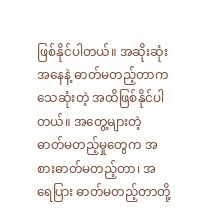ဖြစ်နိုင်ပါတယ်။ အဆိုးဆုံးအနေနဲ့ ဓာတ်မတည့်တာက သေဆုံးတဲ့ အထိဖြစ်နိုင်ပါတယ်။ အတွေ့များတဲ့ ဓာတ်မတည့်မှုတွေက အစားဓာတ်မတည့်တာ၊ အရေပြား ဓာတ်မတည့်တာတို့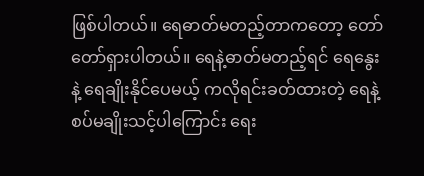ဖြစ်ပါတယ်။ ရေဓာတ်မတည့်တာကတော့ တော်တော်ရှားပါတယ်။ ရေနဲ့ဓာတ်မတည့်ရင် ရေနွေးနဲ့ ရေချိုးနိုင်ပေမယ့် ကလိုရင်းခတ်ထားတဲ့ ရေနဲ့ စပ်မချိုးသင့်ပါကြောင်း ရေး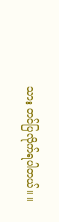သား တင်ပြလိုက်ရပါတယ်။ ။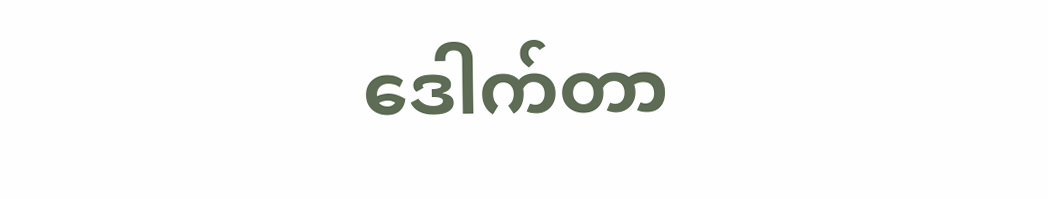ဒေါက်တာ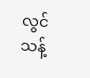လွင်သန့်